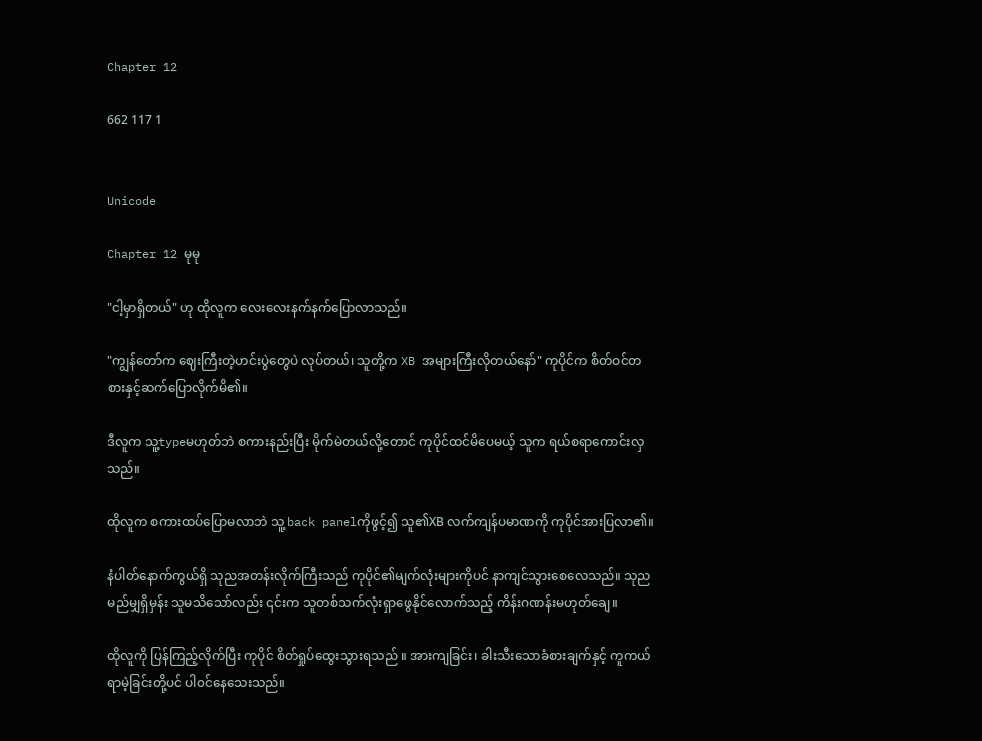Chapter 12

662 117 1


Unicode

Chapter 12 မုမု

"ငါ့မှာရှိတယ်" ဟု ထိုလူက လေးလေးနက်နက်ပြောလာသည်။

"ကျွန်တော်က ဈေးကြီးတဲ့ဟင်းပွဲတွေပဲ လုပ်တယ်၊ သူတို့က XB အများကြီးလိုတယ်နော်" ကုပိုင်က စိတ်ဝင်တစားနှင့်ဆက်ပြောလိုက်မိ၏။

ဒီလူက သူ့typeမဟုတ်ဘဲ စကားနည်းပြီး မိုက်မဲတယ်လို့တောင် ကုပိုင်ထင်မိပေမယ့် သူက ရယ်စရာကောင်းလှသည်။

ထိုလူက စကားထပ်ပြောမလာဘဲ သူ့ back panelကိုဖွင့်၍ သူ၏XB လက်ကျန်ပမာဏကို ကုပိုင်အားပြလာ၏။

နံပါတ်နောက်ကွယ်ရှိ သုညအတန်းလိုက်ကြီးသည် ကုပိုင်၏မျက်လုံးများကိုပင် နာကျင်သွားစေလေသည်။ သုညမည်မျှရှိမှန်း သူမသိသော်လည်း ၎င်းက သူတစ်သက်လုံးရှာဖွေနိုင်လောက်သည့် ကိန်းဂဏန်းမဟုတ်ချေ။

ထိုလူကို ပြန်ကြည့်လိုက်ပြီး ကုပိုင် စိတ်ရှုပ်ထွေးသွားရသည် ။ အားကျခြင်း၊ ခါးသီးသောခံစားချက်နှင့် ကူကယ်ရာမဲ့ခြင်းတို့ပင် ပါ၀င်နေသေးသည်။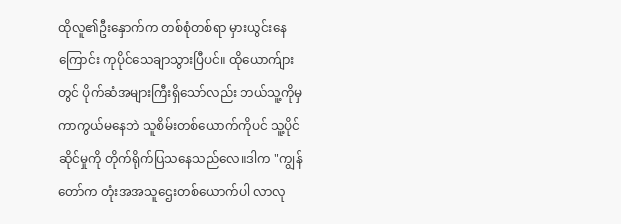ထိုလူ၏ဦးနှောက်က တစ်စုံတစ်ရာ မှားယွင်းနေကြောင်း ကုပိုင်သေချာသွားပြီပင်။ ထိုယောက်ျားတွင် ပိုက်ဆံအများကြီးရှိသော်လည်း ဘယ်သူ့ကိုမှ ကာကွယ်မနေဘဲ သူစိမ်းတစ်ယောက်ကိုပင် သူ့ပိုင်ဆိုင်မှုကို တိုက်ရိုက်ပြသနေသည်လေ။ဒါက "ကျွန်တော်က တုံးအအသူဌေးတစ်ယောက်ပါ လာလု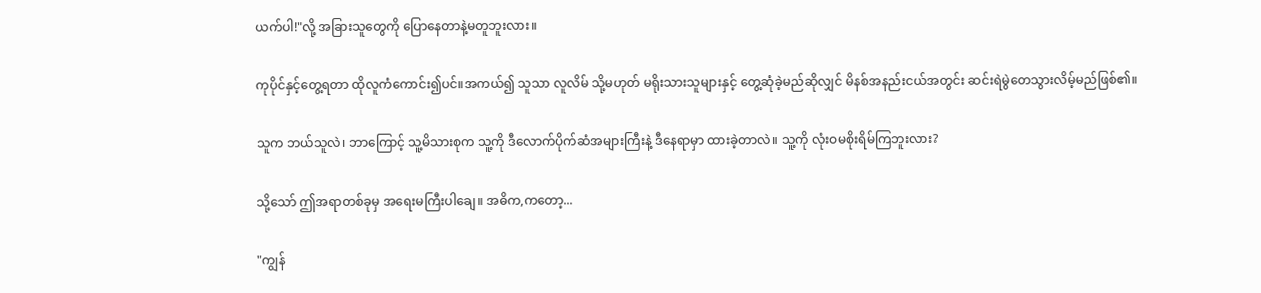ယက်ပါ!"လို့ အခြားသူတွေကို ပြောနေတာနဲ့မတူဘူးလား။

ကုပိုင်နှင့်တွေ့ရတာ ထိုလူကံကောင်း၍ပင်။အကယ်၍ သူသာ လူလိမ် သို့မဟုတ် မရိုးသားသူများနှင့် တွေ့ဆုံခဲ့မည်ဆိုလျှင် မိနစ်အနည်းငယ်အတွင်း ဆင်းရဲမွဲတေသွားလိမ့်မည်ဖြစ်၏။

သူက ဘယ်သူလဲ၊ ဘာကြောင့် သူ့မိသားစုက သူ့ကို ဒီလောက်ပိုက်ဆံအများကြီးနဲ့ ဒီနေရာမှာ ထားခဲ့တာလဲ။ သူ့ကို လုံးဝမစိုးရိမ်ကြဘူးလား?

သို့သော် ဤအရာတစ်ခုမှ အရေးမကြီးပါချေ။ အဓိက,ကတော့...

"ကျွန်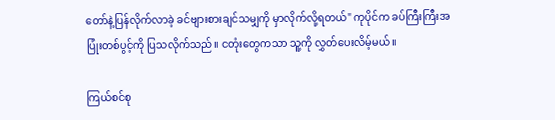တော်နဲ့ပြန်လိုက်လာခဲ့ ခင်ဗျားစားချင်သမျှကို မှာလိုက်လို့ရတယ်" ကုပိုင်က ခပ်ကြီးကြီးအပြုံးတစ်ပွင့်ကို ပြသလိုက်သည်။ ငတုံးတွေကသာ သူ့ကို လွှတ်ပေးလိမ့်မယ်။

ကြယ်စင်စု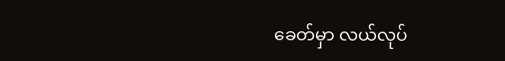ခေတ်မှာ လယ်လုပ်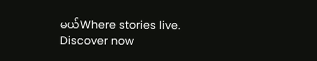မယ်Where stories live. Discover now